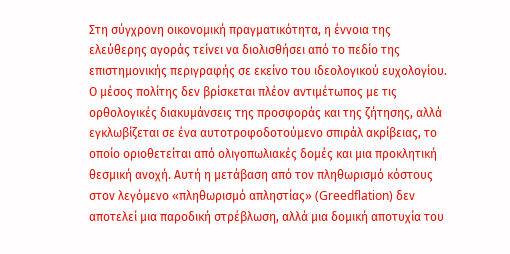Στη σύγχρονη οικονομική πραγματικότητα, η έννοια της ελεύθερης αγοράς τείνει να διολισθήσει από το πεδίο της επιστημονικής περιγραφής σε εκείνο του ιδεολογικού ευχολογίου.
Ο μέσος πολίτης δεν βρίσκεται πλέον αντιμέτωπος με τις ορθολογικές διακυμάνσεις της προσφοράς και της ζήτησης, αλλά εγκλωβίζεται σε ένα αυτοτροφοδοτούμενο σπιράλ ακρίβειας, το οποίο οριοθετείται από ολιγοπωλιακές δομές και μια προκλητική θεσμική ανοχή. Αυτή η μετάβαση από τον πληθωρισμό κόστους στον λεγόμενο «πληθωρισμό απληστίας» (Greedflation) δεν αποτελεί μια παροδική στρέβλωση, αλλά μια δομική αποτυχία του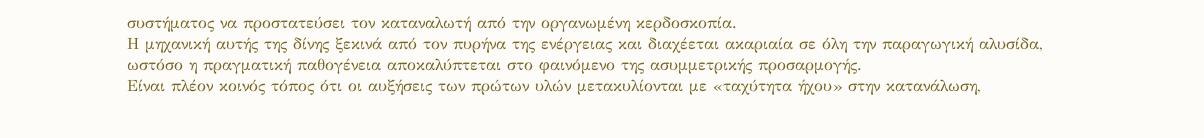συστήματος να προστατεύσει τον καταναλωτή από την οργανωμένη κερδοσκοπία.
Η μηχανική αυτής της δίνης ξεκινά από τον πυρήνα της ενέργειας και διαχέεται ακαριαία σε όλη την παραγωγική αλυσίδα, ωστόσο η πραγματική παθογένεια αποκαλύπτεται στο φαινόμενο της ασυμμετρικής προσαρμογής.
Είναι πλέον κοινός τόπος ότι οι αυξήσεις των πρώτων υλών μετακυλίονται με «ταχύτητα ήχου» στην κατανάλωση,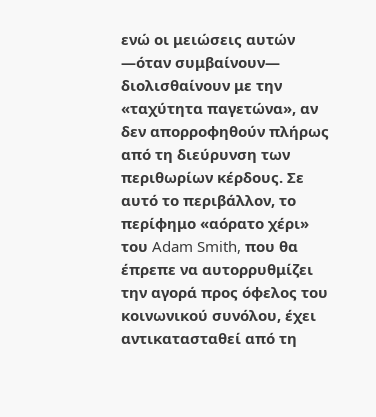ενώ οι μειώσεις αυτών —όταν συμβαίνουν— διολισθαίνουν με την «ταχύτητα παγετώνα», αν δεν απορροφηθούν πλήρως από τη διεύρυνση των περιθωρίων κέρδους. Σε αυτό το περιβάλλον, το περίφημο «αόρατο χέρι» του Adam Smith, που θα έπρεπε να αυτορρυθμίζει την αγορά προς όφελος του κοινωνικού συνόλου, έχει αντικατασταθεί από τη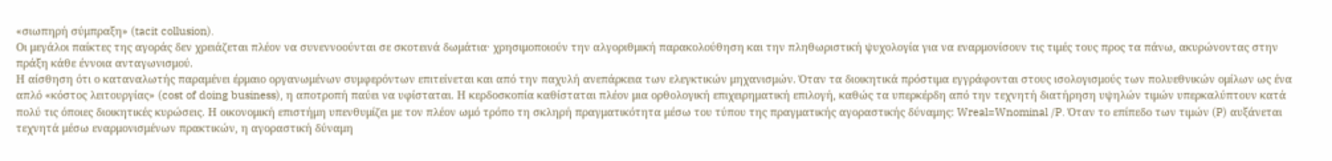«σιωπηρή σύμπραξη» (tacit collusion).
Οι μεγάλοι παίκτες της αγοράς δεν χρειάζεται πλέον να συνεννοούνται σε σκοτεινά δωμάτια· χρησιμοποιούν την αλγοριθμική παρακολούθηση και την πληθωριστική ψυχολογία για να εναρμονίσουν τις τιμές τους προς τα πάνω, ακυρώνοντας στην πράξη κάθε έννοια ανταγωνισμού.
Η αίσθηση ότι ο καταναλωτής παραμένει έρμαιο οργανωμένων συμφερόντων επιτείνεται και από την παχυλή ανεπάρκεια των ελεγκτικών μηχανισμών. Όταν τα διοικητικά πρόστιμα εγγράφονται στους ισολογισμούς των πολυεθνικών ομίλων ως ένα απλό «κόστος λειτουργίας» (cost of doing business), η αποτροπή παύει να υφίσταται. Η κερδοσκοπία καθίσταται πλέον μια ορθολογική επιχειρηματική επιλογή, καθώς τα υπερκέρδη από την τεχνητή διατήρηση υψηλών τιμών υπερκαλύπτουν κατά πολύ τις όποιες διοικητικές κυρώσεις. Η οικονομική επιστήμη υπενθυμίζει με τον πλέον ωμό τρόπο τη σκληρή πραγματικότητα μέσω του τύπου της πραγματικής αγοραστικής δύναμης: Wreal=Wnominal /P. Όταν το επίπεδο των τιμών (P) αυξάνεται τεχνητά μέσω εναρμονισμένων πρακτικών, η αγοραστική δύναμη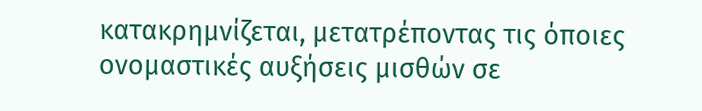κατακρημνίζεται, μετατρέποντας τις όποιες ονομαστικές αυξήσεις μισθών σε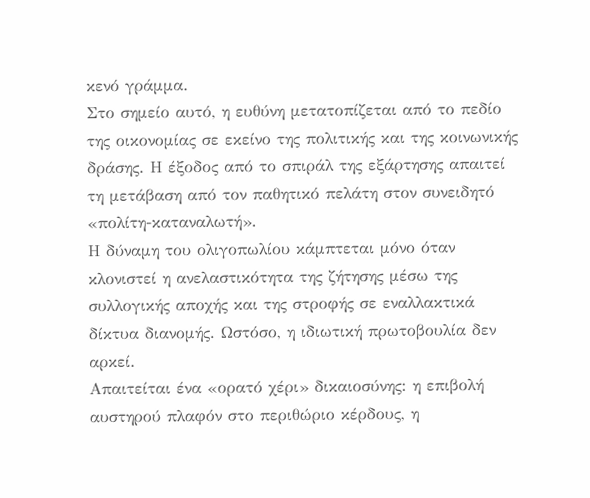κενό γράμμα.
Στο σημείο αυτό, η ευθύνη μετατοπίζεται από το πεδίο της οικονομίας σε εκείνο της πολιτικής και της κοινωνικής δράσης. Η έξοδος από το σπιράλ της εξάρτησης απαιτεί τη μετάβαση από τον παθητικό πελάτη στον συνειδητό «πολίτη-καταναλωτή».
Η δύναμη του ολιγοπωλίου κάμπτεται μόνο όταν κλονιστεί η ανελαστικότητα της ζήτησης μέσω της συλλογικής αποχής και της στροφής σε εναλλακτικά δίκτυα διανομής. Ωστόσο, η ιδιωτική πρωτοβουλία δεν αρκεί.
Απαιτείται ένα «ορατό χέρι» δικαιοσύνης: η επιβολή αυστηρού πλαφόν στο περιθώριο κέρδους, η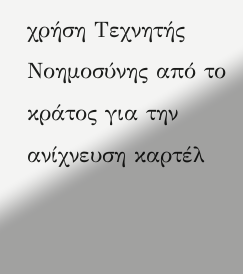χρήση Τεχνητής Νοημοσύνης από το κράτος για την ανίχνευση καρτέλ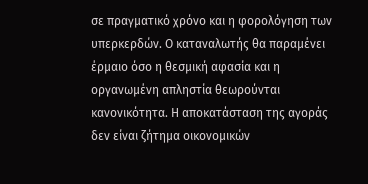σε πραγματικό χρόνο και η φορολόγηση των υπερκερδών. Ο καταναλωτής θα παραμένει έρμαιο όσο η θεσμική αφασία και η οργανωμένη απληστία θεωρούνται κανονικότητα. Η αποκατάσταση της αγοράς δεν είναι ζήτημα οικονομικών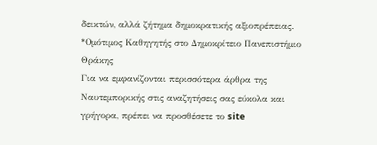δεικτών, αλλά ζήτημα δημοκρατικής αξιοπρέπειας.
*Ομότιμος Καθηγητής στο Δημοκρίτειο Πανεπιστήμιο Θράκης
Για να εμφανίζονται περισσότερα άρθρα της Ναυτεμπορικής στις αναζητήσεις σας εύκολα και γρήγορα, πρέπει να προσθέσετε το site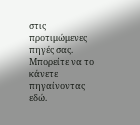στις προτιμώμενες πηγές σας. Μπορείτε να το κάνετε πηγαίνοντας εδώ.